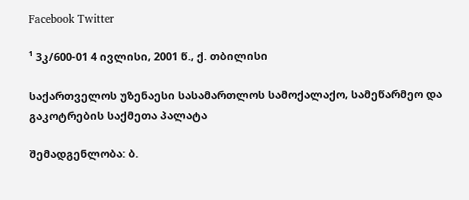Facebook Twitter

¹ 3კ/600-01 4 ივლისი, 2001 წ., ქ. თბილისი

საქართველოს უზენაესი სასამართლოს სამოქალაქო, სამეწარმეო და გაკოტრების საქმეთა პალატა

შემადგენლობა: ბ.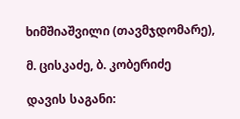ხიმშიაშვილი (თავმჯდომარე),

მ. ცისკაძე, ბ. კობერიძე

დავის საგანი: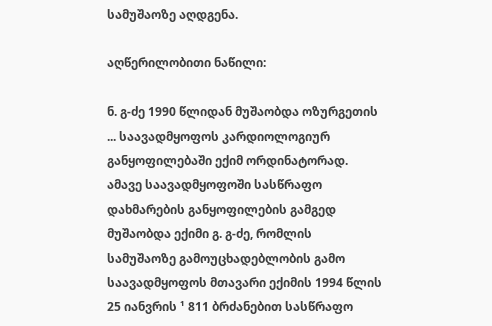სამუშაოზე აღდგენა.

აღწერილობითი ნაწილი:

ნ. გ-ძე 1990 წლიდან მუშაობდა ოზურგეთის ... საავადმყოფოს კარდიოლოგიურ განყოფილებაში ექიმ ორდინატორად. ამავე საავადმყოფოში სასწრაფო დახმარების განყოფილების გამგედ მუშაობდა ექიმი გ. გ-ძე, რომლის სამუშაოზე გამოუცხადებლობის გამო საავადმყოფოს მთავარი ექიმის 1994 წლის 25 იანვრის ¹ 811 ბრძანებით სასწრაფო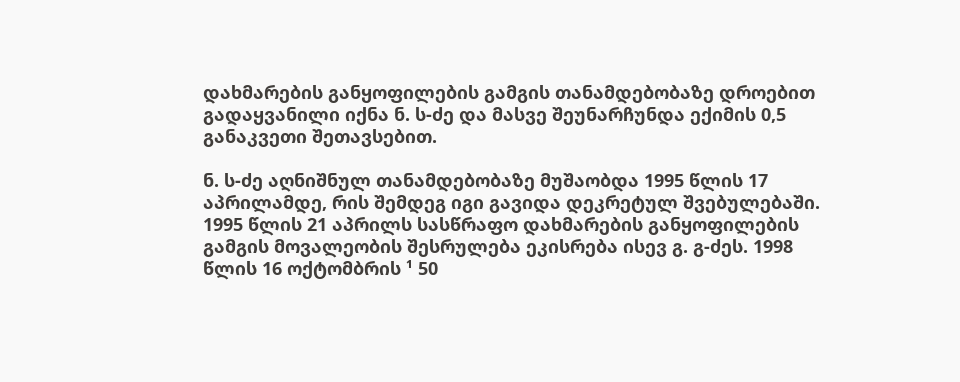დახმარების განყოფილების გამგის თანამდებობაზე დროებით გადაყვანილი იქნა ნ. ს-ძე და მასვე შეუნარჩუნდა ექიმის 0,5 განაკვეთი შეთავსებით.

ნ. ს-ძე აღნიშნულ თანამდებობაზე მუშაობდა 1995 წლის 17 აპრილამდე, რის შემდეგ იგი გავიდა დეკრეტულ შვებულებაში. 1995 წლის 21 აპრილს სასწრაფო დახმარების განყოფილების გამგის მოვალეობის შესრულება ეკისრება ისევ გ. გ-ძეს. 1998 წლის 16 ოქტომბრის ¹ 50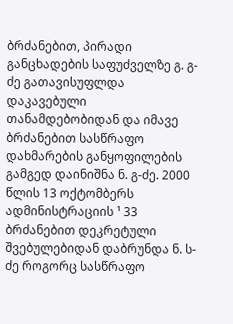ბრძანებით, პირადი განცხადების საფუძველზე გ. გ-ძე გათავისუფლდა დაკავებული თანამდებობიდან და იმავე ბრძანებით სასწრაფო დახმარების განყოფილების გამგედ დაინიშნა ნ. გ-ძე. 2000 წლის 13 ოქტომბერს ადმინისტრაციის ¹ 33 ბრძანებით დეკრეტული შვებულებიდან დაბრუნდა ნ. ს-ძე როგორც სასწრაფო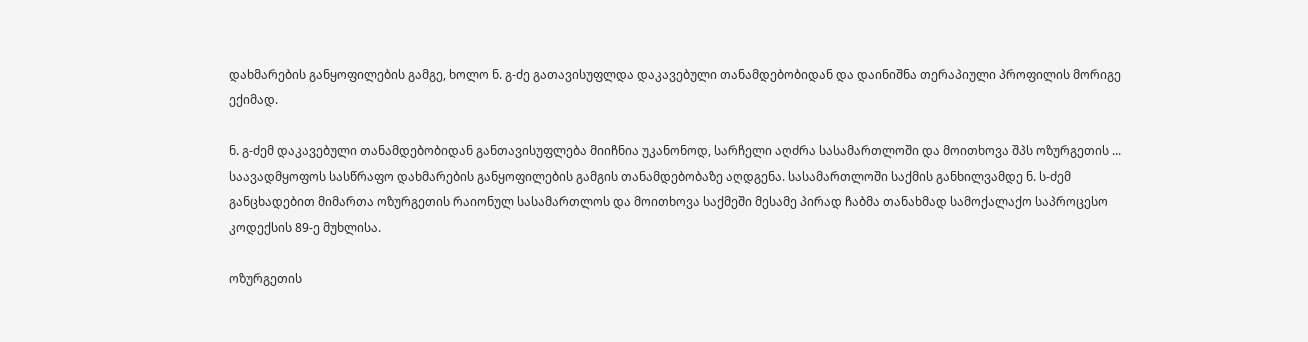დახმარების განყოფილების გამგე, ხოლო ნ. გ-ძე გათავისუფლდა დაკავებული თანამდებობიდან და დაინიშნა თერაპიული პროფილის მორიგე ექიმად.

ნ. გ-ძემ დაკავებული თანამდებობიდან განთავისუფლება მიიჩნია უკანონოდ, სარჩელი აღძრა სასამართლოში და მოითხოვა შპს ოზურგეთის ... საავადმყოფოს სასწრაფო დახმარების განყოფილების გამგის თანამდებობაზე აღდგენა. სასამართლოში საქმის განხილვამდე ნ. ს-ძემ განცხადებით მიმართა ოზურგეთის რაიონულ სასამართლოს და მოითხოვა საქმეში მესამე პირად ჩაბმა თანახმად სამოქალაქო საპროცესო კოდექსის 89-ე მუხლისა.

ოზურგეთის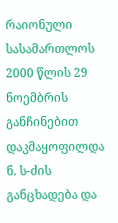რაიონული სასამართლოს 2000 წლის 29 ნოემბრის განჩინებით დაკმაყოფილდა ნ. ს-ძის განცხადება და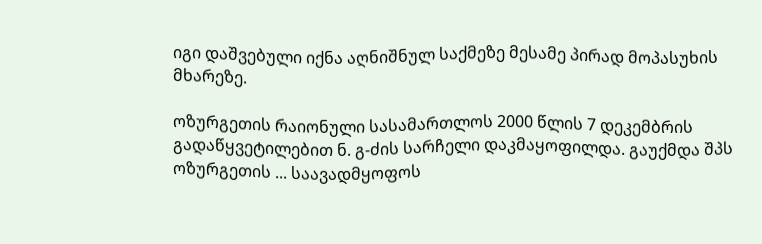იგი დაშვებული იქნა აღნიშნულ საქმეზე მესამე პირად მოპასუხის მხარეზე.

ოზურგეთის რაიონული სასამართლოს 2000 წლის 7 დეკემბრის გადაწყვეტილებით ნ. გ-ძის სარჩელი დაკმაყოფილდა. გაუქმდა შპს ოზურგეთის ... საავადმყოფოს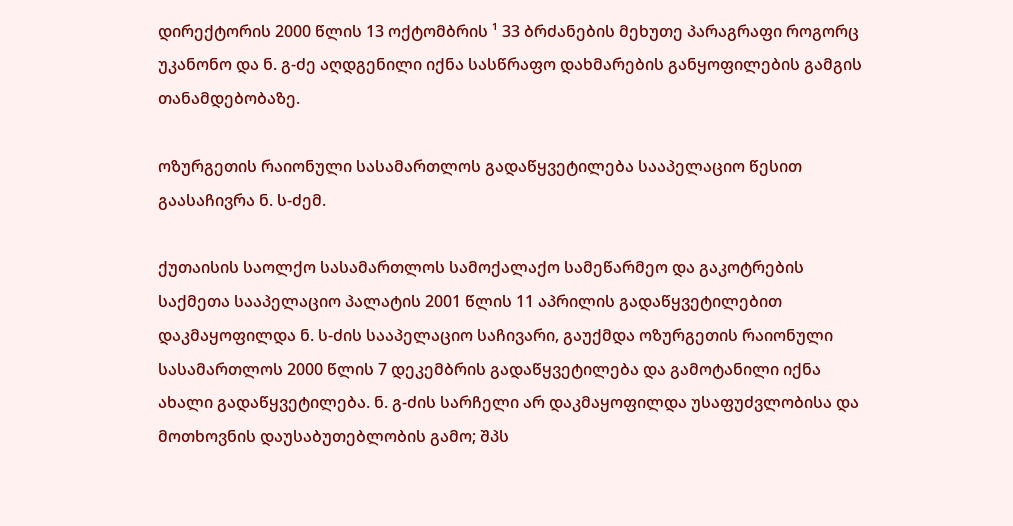დირექტორის 2000 წლის 13 ოქტომბრის ¹ 33 ბრძანების მეხუთე პარაგრაფი როგორც უკანონო და ნ. გ-ძე აღდგენილი იქნა სასწრაფო დახმარების განყოფილების გამგის თანამდებობაზე.

ოზურგეთის რაიონული სასამართლოს გადაწყვეტილება სააპელაციო წესით გაასაჩივრა ნ. ს-ძემ.

ქუთაისის საოლქო სასამართლოს სამოქალაქო სამეწარმეო და გაკოტრების საქმეთა სააპელაციო პალატის 2001 წლის 11 აპრილის გადაწყვეტილებით დაკმაყოფილდა ნ. ს-ძის სააპელაციო საჩივარი, გაუქმდა ოზურგეთის რაიონული სასამართლოს 2000 წლის 7 დეკემბრის გადაწყვეტილება და გამოტანილი იქნა ახალი გადაწყვეტილება. ნ. გ-ძის სარჩელი არ დაკმაყოფილდა უსაფუძვლობისა და მოთხოვნის დაუსაბუთებლობის გამო; შპს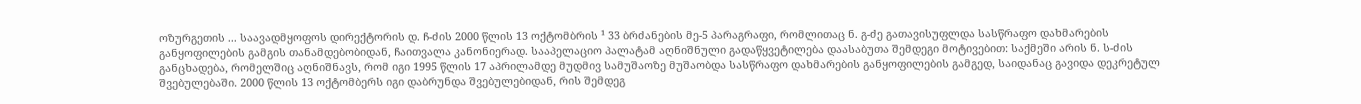ოზურგეთის ... საავადმყოფოს დირექტორის დ. ჩ-ძის 2000 წლის 13 ოქტომბრის ¹ 33 ბრძანების მე-5 პარაგრაფი, რომლითაც ნ. გ-ძე გათავისუფლდა სასწრაფო დახმარების განყოფილების გამგის თანამდებობიდან, ჩაითვალა კანონიერად. სააპელაციო პალატამ აღნიშნული გადაწყვეტილება დაასაბუთა შემდეგი მოტივებით: საქმეში არის ნ. ს-ძის განცხადება, რომელშიც აღნიშნავს, რომ იგი 1995 წლის 17 აპრილამდე მუდმივ სამუშაოზე მუშაობდა სასწრაფო დახმარების განყოფილების გამგედ, საიდანაც გავიდა დეკრეტულ შვებულებაში. 2000 წლის 13 ოქტომბერს იგი დაბრუნდა შვებულებიდან, რის შემდეგ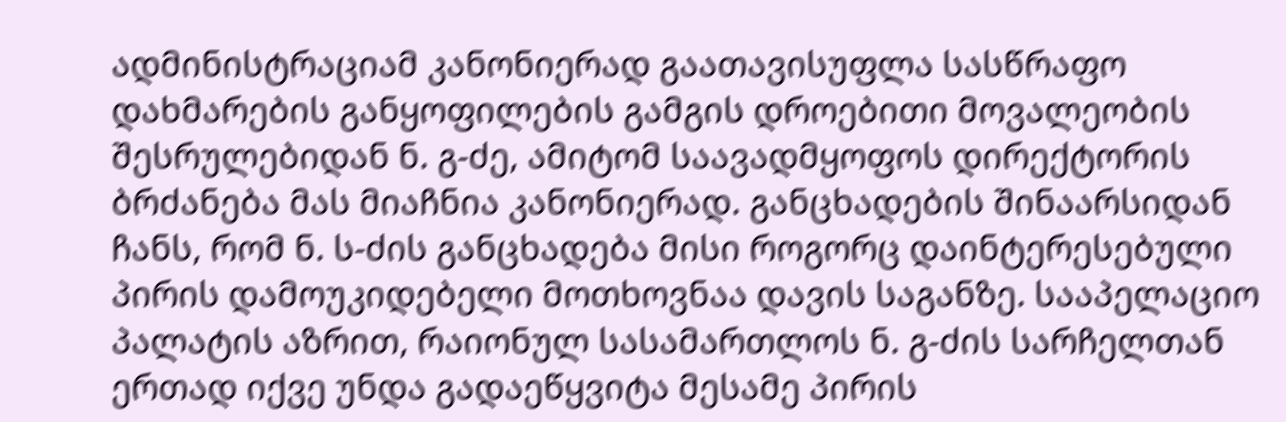ადმინისტრაციამ კანონიერად გაათავისუფლა სასწრაფო დახმარების განყოფილების გამგის დროებითი მოვალეობის შესრულებიდან ნ. გ-ძე, ამიტომ საავადმყოფოს დირექტორის ბრძანება მას მიაჩნია კანონიერად. განცხადების შინაარსიდან ჩანს, რომ ნ. ს-ძის განცხადება მისი როგორც დაინტერესებული პირის დამოუკიდებელი მოთხოვნაა დავის საგანზე. სააპელაციო პალატის აზრით, რაიონულ სასამართლოს ნ. გ-ძის სარჩელთან ერთად იქვე უნდა გადაეწყვიტა მესამე პირის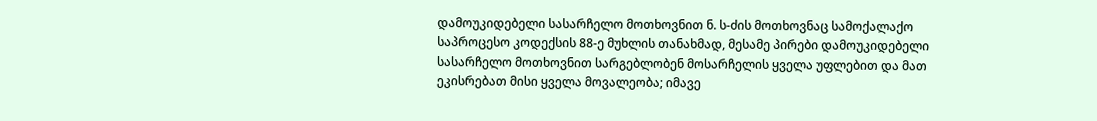დამოუკიდებელი სასარჩელო მოთხოვნით ნ. ს-ძის მოთხოვნაც სამოქალაქო საპროცესო კოდექსის 88-ე მუხლის თანახმად, მესამე პირები დამოუკიდებელი სასარჩელო მოთხოვნით სარგებლობენ მოსარჩელის ყველა უფლებით და მათ ეკისრებათ მისი ყველა მოვალეობა; იმავე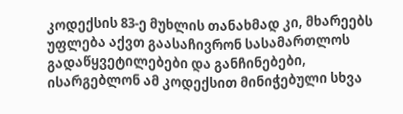კოდექსის 83-ე მუხლის თანახმად კი, მხარეებს უფლება აქვთ გაასაჩივრონ სასამართლოს გადაწყვეტილებები და განჩინებები, ისარგებლონ ამ კოდექსით მინიჭებული სხვა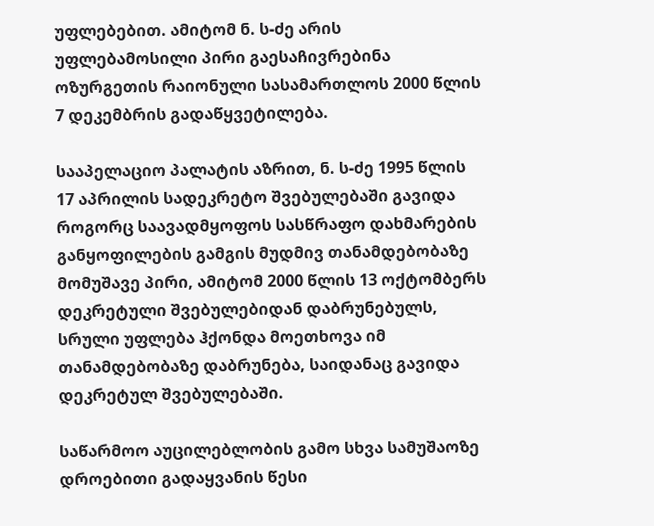უფლებებით. ამიტომ ნ. ს-ძე არის უფლებამოსილი პირი გაესაჩივრებინა ოზურგეთის რაიონული სასამართლოს 2000 წლის 7 დეკემბრის გადაწყვეტილება.

სააპელაციო პალატის აზრით, ნ. ს-ძე 1995 წლის 17 აპრილის სადეკრეტო შვებულებაში გავიდა როგორც საავადმყოფოს სასწრაფო დახმარების განყოფილების გამგის მუდმივ თანამდებობაზე მომუშავე პირი, ამიტომ 2000 წლის 13 ოქტომბერს დეკრეტული შვებულებიდან დაბრუნებულს, სრული უფლება ჰქონდა მოეთხოვა იმ თანამდებობაზე დაბრუნება, საიდანაც გავიდა დეკრეტულ შვებულებაში.

საწარმოო აუცილებლობის გამო სხვა სამუშაოზე დროებითი გადაყვანის წესი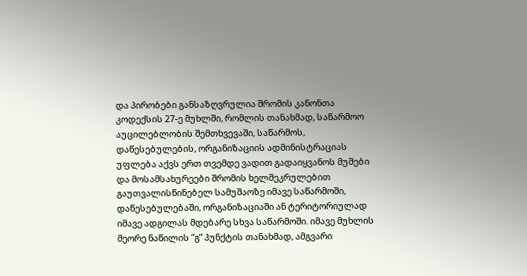და პირობები განსაზღვრულია შრომის კანონთა კოდექსის 27-ე მუხლში, რომლის თანახმად, საწარმოო აუცილებლობის შემთხვევაში, საწარმოს, დაწესებულების, ორგანიზაციის ადმინისტრაციას უფლება აქვს ერთ თვემდე ვადით გადაიყვანოს მუშები და მოსამსახურეები შრომის ხელშეკრულებით გაუთვალისწინებელ სამუშაოზე იმავე საწარმოში, დაწესებულებაში, ორგანიზაციაში ან ტერიტორიულად იმავე ადგილას მდებარე სხვა საწარმოში. იმავე მუხლის მეორე ნაწილის “გ” პუნქტის თანახმად, ამგვარი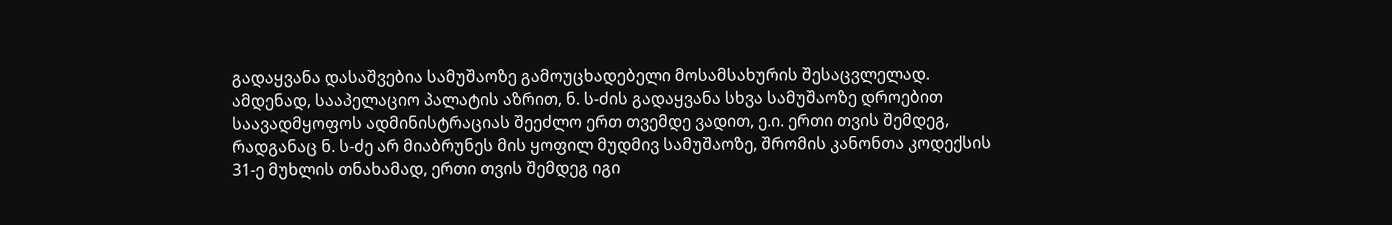გადაყვანა დასაშვებია სამუშაოზე გამოუცხადებელი მოსამსახურის შესაცვლელად. ამდენად, სააპელაციო პალატის აზრით, ნ. ს-ძის გადაყვანა სხვა სამუშაოზე დროებით საავადმყოფოს ადმინისტრაციას შეეძლო ერთ თვემდე ვადით, ე.ი. ერთი თვის შემდეგ, რადგანაც ნ. ს-ძე არ მიაბრუნეს მის ყოფილ მუდმივ სამუშაოზე, შრომის კანონთა კოდექსის 31-ე მუხლის თნახამად, ერთი თვის შემდეგ იგი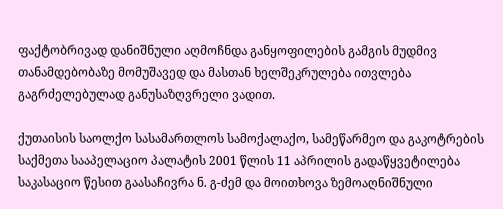ფაქტობრივად დანიშნული აღმოჩნდა განყოფილების გამგის მუდმივ თანამდებობაზე მომუშავედ და მასთან ხელშეკრულება ითვლება გაგრძელებულად განუსაზღვრელი ვადით.

ქუთაისის საოლქო სასამართლოს სამოქალაქო, სამეწარმეო და გაკოტრების საქმეთა სააპელაციო პალატის 2001 წლის 11 აპრილის გადაწყვეტილება საკასაციო წესით გაასაჩივრა ნ. გ-ძემ და მოითხოვა ზემოაღნიშნული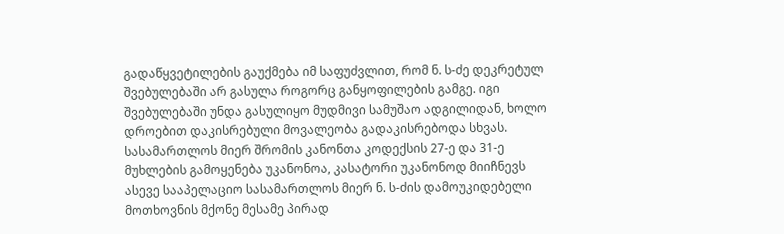გადაწყვეტილების გაუქმება იმ საფუძვლით, რომ ნ. ს-ძე დეკრეტულ შვებულებაში არ გასულა როგორც განყოფილების გამგე. იგი შვებულებაში უნდა გასულიყო მუდმივი სამუშაო ადგილიდან, ხოლო დროებით დაკისრებული მოვალეობა გადაკისრებოდა სხვას. სასამართლოს მიერ შრომის კანონთა კოდექსის 27-ე და 31-ე მუხლების გამოყენება უკანონოა, კასატორი უკანონოდ მიიჩნევს ასევე სააპელაციო სასამართლოს მიერ ნ. ს-ძის დამოუკიდებელი მოთხოვნის მქონე მესამე პირად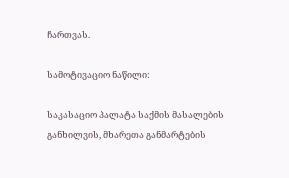ჩართვას.

სამოტივაციო ნაწილი:

საკასაციო პალატა საქმის მასალების განხილვის, მხარეთა განმარტების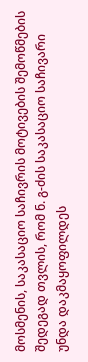მოსმენის, საკასაციო საჩივრის მოტივების შემოწმების შედეგად თვლის, რომ ნ. გ-ძის საკასაციო საჩივარი უნდა დაკმაყოფილდეს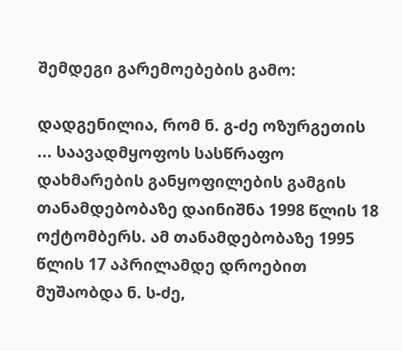შემდეგი გარემოებების გამო:

დადგენილია, რომ ნ. გ-ძე ოზურგეთის ... საავადმყოფოს სასწრაფო დახმარების განყოფილების გამგის თანამდებობაზე დაინიშნა 1998 წლის 18 ოქტომბერს. ამ თანამდებობაზე 1995 წლის 17 აპრილამდე დროებით მუშაობდა ნ. ს-ძე,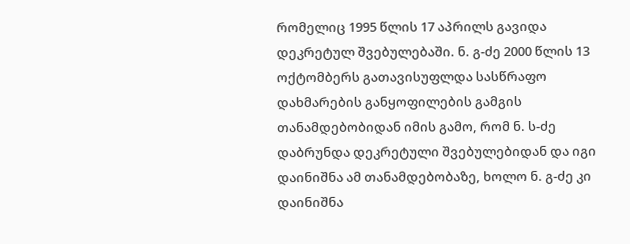რომელიც 1995 წლის 17 აპრილს გავიდა დეკრეტულ შვებულებაში. ნ. გ-ძე 2000 წლის 13 ოქტომბერს გათავისუფლდა სასწრაფო დახმარების განყოფილების გამგის თანამდებობიდან იმის გამო, რომ ნ. ს-ძე დაბრუნდა დეკრეტული შვებულებიდან და იგი დაინიშნა ამ თანამდებობაზე, ხოლო ნ. გ-ძე კი დაინიშნა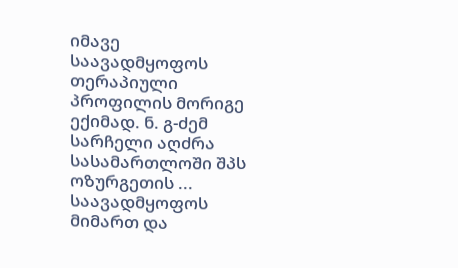იმავე საავადმყოფოს თერაპიული პროფილის მორიგე ექიმად. ნ. გ-ძემ სარჩელი აღძრა სასამართლოში შპს ოზურგეთის ... საავადმყოფოს მიმართ და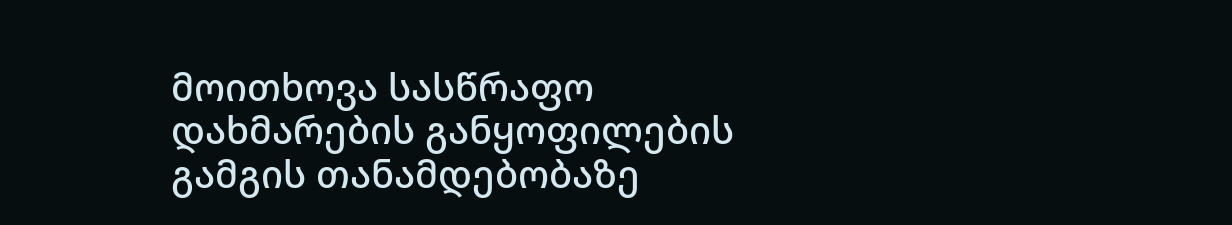მოითხოვა სასწრაფო დახმარების განყოფილების გამგის თანამდებობაზე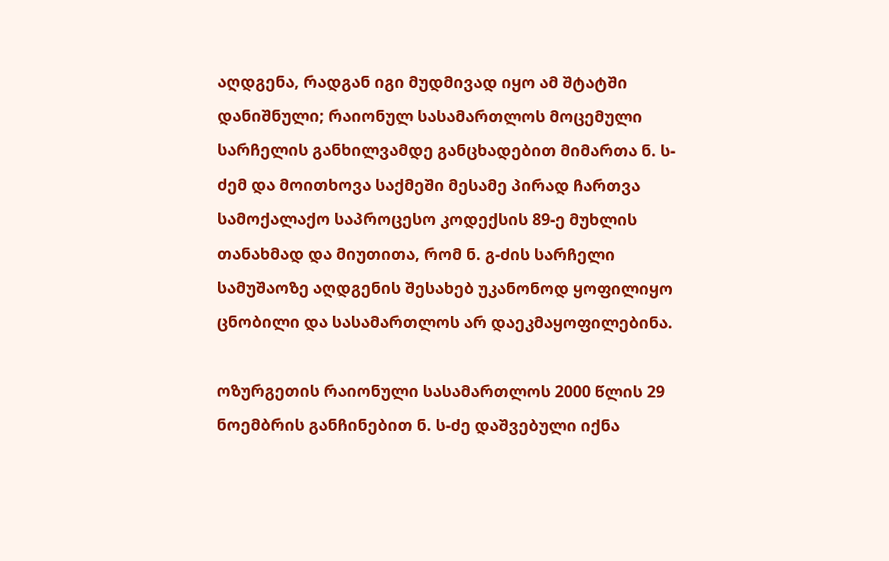აღდგენა, რადგან იგი მუდმივად იყო ამ შტატში დანიშნული; რაიონულ სასამართლოს მოცემული სარჩელის განხილვამდე განცხადებით მიმართა ნ. ს-ძემ და მოითხოვა საქმეში მესამე პირად ჩართვა სამოქალაქო საპროცესო კოდექსის 89-ე მუხლის თანახმად და მიუთითა, რომ ნ. გ-ძის სარჩელი სამუშაოზე აღდგენის შესახებ უკანონოდ ყოფილიყო ცნობილი და სასამართლოს არ დაეკმაყოფილებინა.

ოზურგეთის რაიონული სასამართლოს 2000 წლის 29 ნოემბრის განჩინებით ნ. ს-ძე დაშვებული იქნა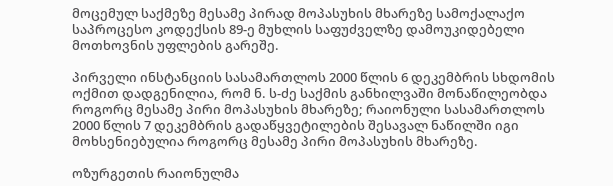მოცემულ საქმეზე მესამე პირად მოპასუხის მხარეზე სამოქალაქო საპროცესო კოდექსის 89-ე მუხლის საფუძველზე დამოუკიდებელი მოთხოვნის უფლების გარეშე.

პირველი ინსტანციის სასამართლოს 2000 წლის 6 დეკემბრის სხდომის ოქმით დადგენილია, რომ ნ. ს-ძე საქმის განხილვაში მონაწილეობდა როგორც მესამე პირი მოპასუხის მხარეზე; რაიონული სასამართლოს 2000 წლის 7 დეკემბრის გადაწყვეტილების შესავალ ნაწილში იგი მოხსენიებულია როგორც მესამე პირი მოპასუხის მხარეზე.

ოზურგეთის რაიონულმა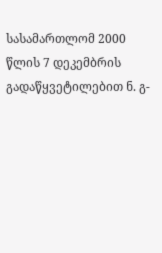სასამართლომ 2000 წლის 7 დეკემბრის გადაწყვეტილებით ნ. გ-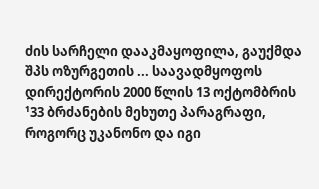ძის სარჩელი დააკმაყოფილა, გაუქმდა შპს ოზურგეთის ... საავადმყოფოს დირექტორის 2000 წლის 13 ოქტომბრის ¹33 ბრძანების მეხუთე პარაგრაფი, როგორც უკანონო და იგი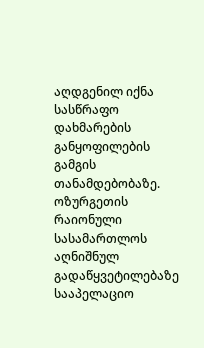აღდგენილ იქნა სასწრაფო დახმარების განყოფილების გამგის თანამდებობაზე. ოზურგეთის რაიონული სასამართლოს აღნიშნულ გადაწყვეტილებაზე სააპელაციო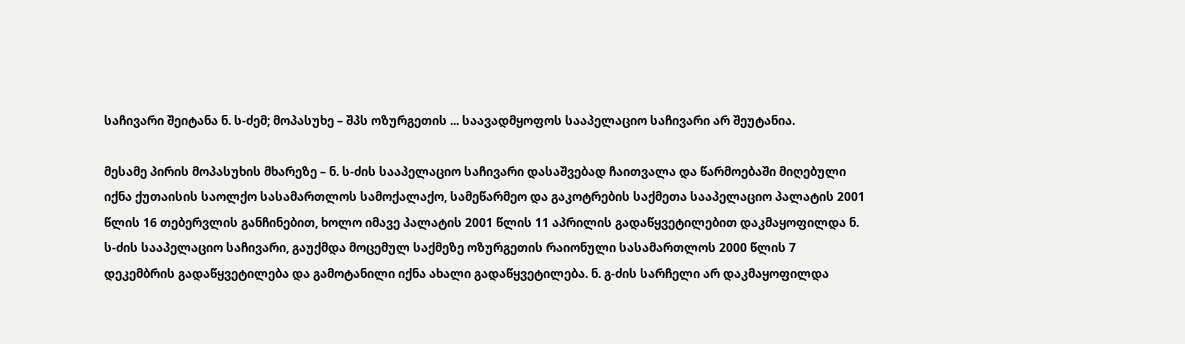საჩივარი შეიტანა ნ. ს-ძემ; მოპასუხე – შპს ოზურგეთის ... საავადმყოფოს სააპელაციო საჩივარი არ შეუტანია.

მესამე პირის მოპასუხის მხარეზე – ნ. ს-ძის სააპელაციო საჩივარი დასაშვებად ჩაითვალა და წარმოებაში მიღებული იქნა ქუთაისის საოლქო სასამართლოს სამოქალაქო, სამეწარმეო და გაკოტრების საქმეთა სააპელაციო პალატის 2001 წლის 16 თებერვლის განჩინებით, ხოლო იმავე პალატის 2001 წლის 11 აპრილის გადაწყვეტილებით დაკმაყოფილდა ნ. ს-ძის სააპელაციო საჩივარი, გაუქმდა მოცემულ საქმეზე ოზურგეთის რაიონული სასამართლოს 2000 წლის 7 დეკემბრის გადაწყვეტილება და გამოტანილი იქნა ახალი გადაწყვეტილება. ნ. გ-ძის სარჩელი არ დაკმაყოფილდა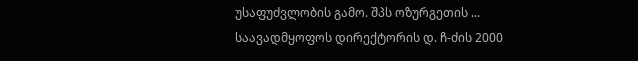უსაფუძვლობის გამო. შპს ოზურგეთის ... საავადმყოფოს დირექტორის დ. ჩ-ძის 2000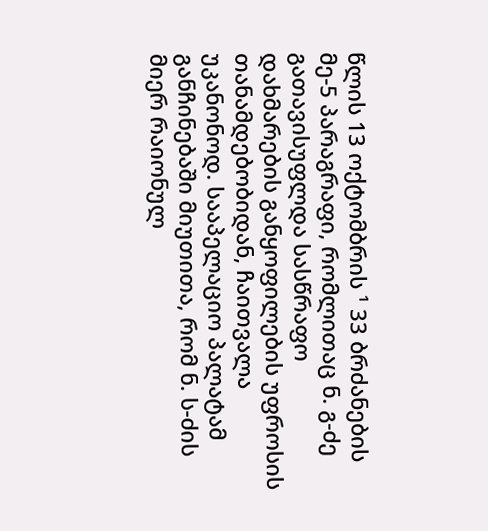წლის 13 ოქტომბრის ¹ 33 ბრძანების მე-5 პარაგრაფი, რომლითაც ნ. გ-ძე გათავისუფლდა სასწრაფო დახმარების განყოფილების უფროსის თანამდებობიდან, ჩაითვალა უკანონოდ. სააპელაციო პალატამ განჩინებაში მიუთითა, რომ ნ. ს-ძის მიერ რაიონულ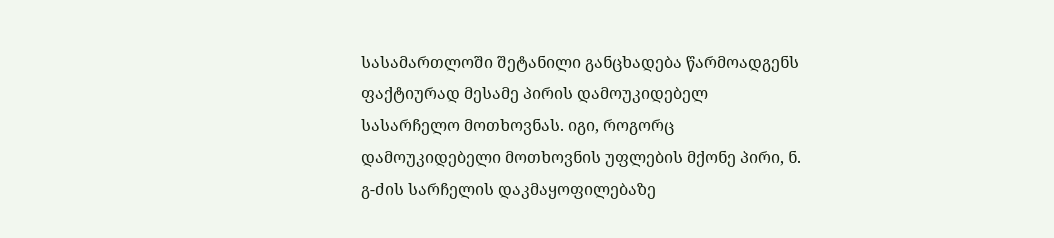სასამართლოში შეტანილი განცხადება წარმოადგენს ფაქტიურად მესამე პირის დამოუკიდებელ სასარჩელო მოთხოვნას. იგი, როგორც დამოუკიდებელი მოთხოვნის უფლების მქონე პირი, ნ. გ-ძის სარჩელის დაკმაყოფილებაზე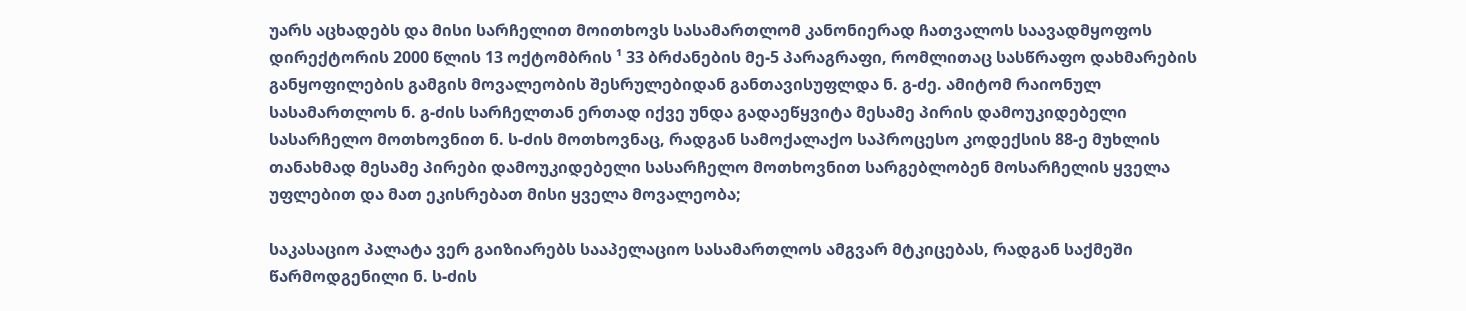უარს აცხადებს და მისი სარჩელით მოითხოვს სასამართლომ კანონიერად ჩათვალოს საავადმყოფოს დირექტორის 2000 წლის 13 ოქტომბრის ¹ 33 ბრძანების მე-5 პარაგრაფი, რომლითაც სასწრაფო დახმარების განყოფილების გამგის მოვალეობის შესრულებიდან განთავისუფლდა ნ. გ-ძე. ამიტომ რაიონულ სასამართლოს ნ. გ-ძის სარჩელთან ერთად იქვე უნდა გადაეწყვიტა მესამე პირის დამოუკიდებელი სასარჩელო მოთხოვნით ნ. ს-ძის მოთხოვნაც, რადგან სამოქალაქო საპროცესო კოდექსის 88-ე მუხლის თანახმად მესამე პირები დამოუკიდებელი სასარჩელო მოთხოვნით სარგებლობენ მოსარჩელის ყველა უფლებით და მათ ეკისრებათ მისი ყველა მოვალეობა;

საკასაციო პალატა ვერ გაიზიარებს სააპელაციო სასამართლოს ამგვარ მტკიცებას, რადგან საქმეში წარმოდგენილი ნ. ს-ძის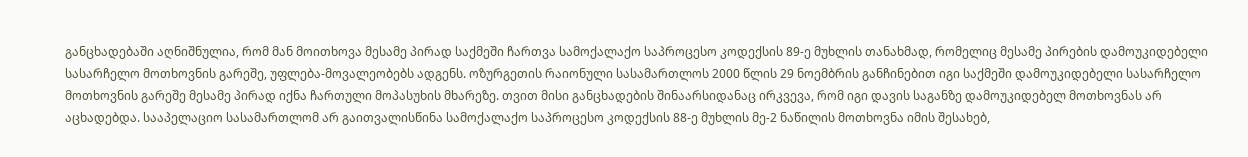განცხადებაში აღნიშნულია, რომ მან მოითხოვა მესამე პირად საქმეში ჩართვა სამოქალაქო საპროცესო კოდექსის 89-ე მუხლის თანახმად, რომელიც მესამე პირების დამოუკიდებელი სასარჩელო მოთხოვნის გარეშე, უფლება-მოვალეობებს ადგენს. ოზურგეთის რაიონული სასამართლოს 2000 წლის 29 ნოემბრის განჩინებით იგი საქმეში დამოუკიდებელი სასარჩელო მოთხოვნის გარეშე მესამე პირად იქნა ჩართული მოპასუხის მხარეზე. თვით მისი განცხადების შინაარსიდანაც ირკვევა, რომ იგი დავის საგანზე დამოუკიდებელ მოთხოვნას არ აცხადებდა. სააპელაციო სასამართლომ არ გაითვალისწინა სამოქალაქო საპროცესო კოდექსის 88-ე მუხლის მე-2 ნაწილის მოთხოვნა იმის შესახებ,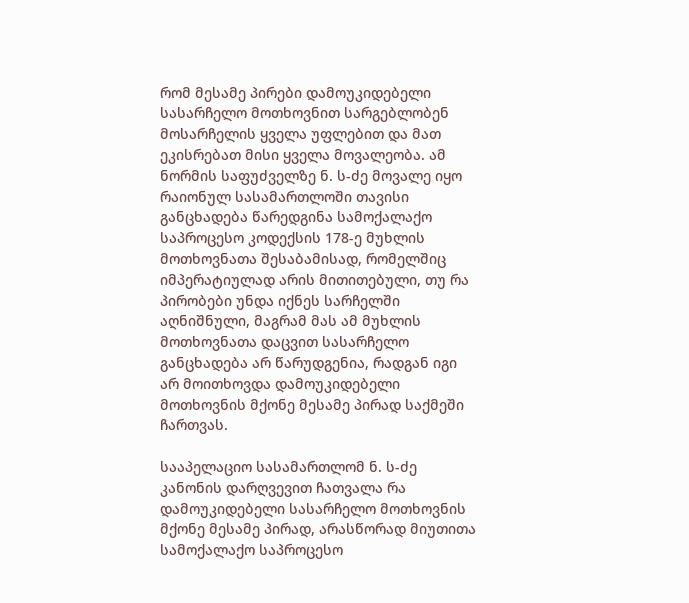რომ მესამე პირები დამოუკიდებელი სასარჩელო მოთხოვნით სარგებლობენ მოსარჩელის ყველა უფლებით და მათ ეკისრებათ მისი ყველა მოვალეობა. ამ ნორმის საფუძველზე ნ. ს-ძე მოვალე იყო რაიონულ სასამართლოში თავისი განცხადება წარედგინა სამოქალაქო საპროცესო კოდექსის 178-ე მუხლის მოთხოვნათა შესაბამისად, რომელშიც იმპერატიულად არის მითითებული, თუ რა პირობები უნდა იქნეს სარჩელში აღნიშნული, მაგრამ მას ამ მუხლის მოთხოვნათა დაცვით სასარჩელო განცხადება არ წარუდგენია, რადგან იგი არ მოითხოვდა დამოუკიდებელი მოთხოვნის მქონე მესამე პირად საქმეში ჩართვას.

სააპელაციო სასამართლომ ნ. ს-ძე კანონის დარღვევით ჩათვალა რა დამოუკიდებელი სასარჩელო მოთხოვნის მქონე მესამე პირად, არასწორად მიუთითა სამოქალაქო საპროცესო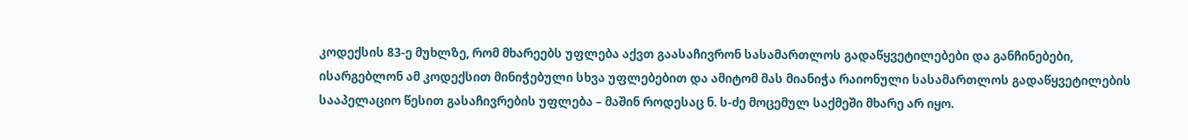კოდექსის 83-ე მუხლზე, რომ მხარეებს უფლება აქვთ გაასაჩივრონ სასამართლოს გადაწყვეტილებები და განჩინებები, ისარგებლონ ამ კოდექსით მინიჭებული სხვა უფლებებით და ამიტომ მას მიანიჭა რაიონული სასამართლოს გადაწყვეტილების სააპელაციო წესით გასაჩივრების უფლება – მაშინ როდესაც ნ. ს-ძე მოცემულ საქმეში მხარე არ იყო.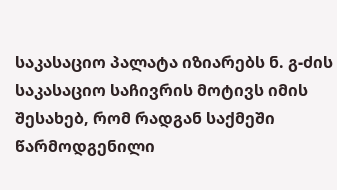საკასაციო პალატა იზიარებს ნ. გ-ძის საკასაციო საჩივრის მოტივს იმის შესახებ, რომ რადგან საქმეში წარმოდგენილი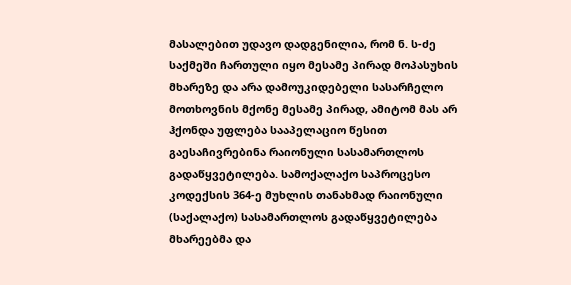მასალებით უდავო დადგენილია, რომ ნ. ს-ძე საქმეში ჩართული იყო მესამე პირად მოპასუხის მხარეზე და არა დამოუკიდებელი სასარჩელო მოთხოვნის მქონე მესამე პირად, ამიტომ მას არ ჰქონდა უფლება სააპელაციო წესით გაესაჩივრებინა რაიონული სასამართლოს გადაწყვეტილება. სამოქალაქო საპროცესო კოდექსის 364-ე მუხლის თანახმად რაიონული (საქალაქო) სასამართლოს გადაწყვეტილება მხარეებმა და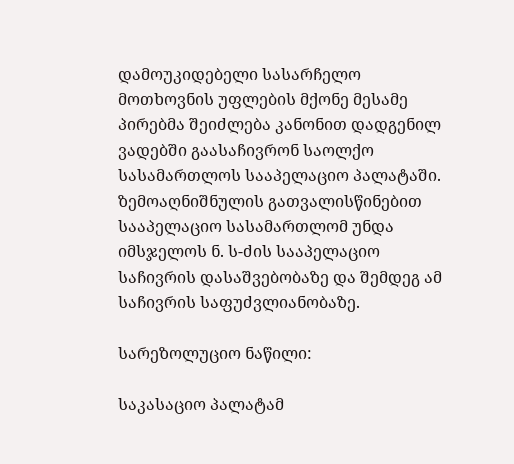დამოუკიდებელი სასარჩელო მოთხოვნის უფლების მქონე მესამე პირებმა შეიძლება კანონით დადგენილ ვადებში გაასაჩივრონ საოლქო სასამართლოს სააპელაციო პალატაში. ზემოაღნიშნულის გათვალისწინებით სააპელაციო სასამართლომ უნდა იმსჯელოს ნ. ს-ძის სააპელაციო საჩივრის დასაშვებობაზე და შემდეგ ამ საჩივრის საფუძვლიანობაზე.

სარეზოლუციო ნაწილი:

საკასაციო პალატამ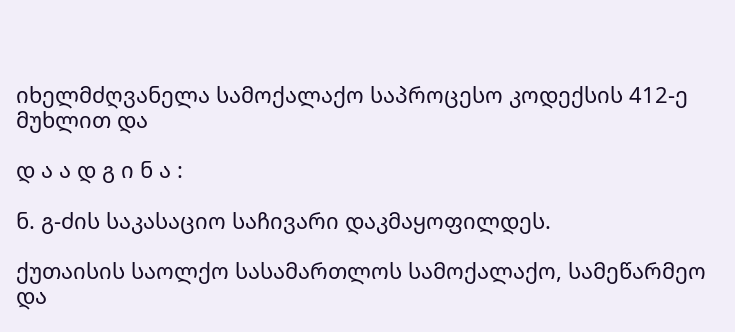იხელმძღვანელა სამოქალაქო საპროცესო კოდექსის 412-ე მუხლით და

დ ა ა დ გ ი ნ ა :

ნ. გ-ძის საკასაციო საჩივარი დაკმაყოფილდეს.

ქუთაისის საოლქო სასამართლოს სამოქალაქო, სამეწარმეო და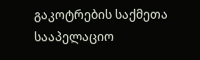გაკოტრების საქმეთა სააპელაციო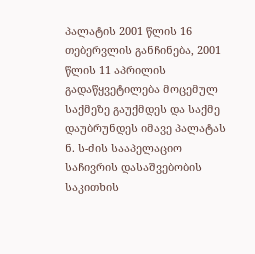პალატის 2001 წლის 16 თებერვლის განჩინება, 2001 წლის 11 აპრილის გადაწყვეტილება მოცემულ საქმეზე გაუქმდეს და საქმე დაუბრუნდეს იმავე პალატას ნ. ს-ძის სააპელაციო საჩივრის დასაშვებობის საკითხის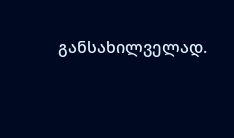განსახილველად.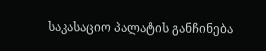საკასაციო პალატის განჩინება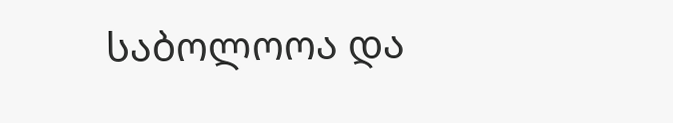საბოლოოა და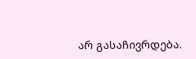არ გასაჩივრდება.